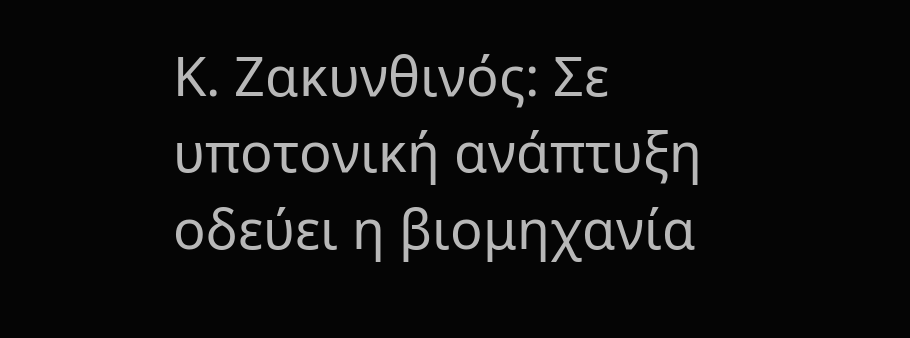Κ. Ζακυνθινός: Σε υποτονική ανάπτυξη οδεύει η βιομηχανία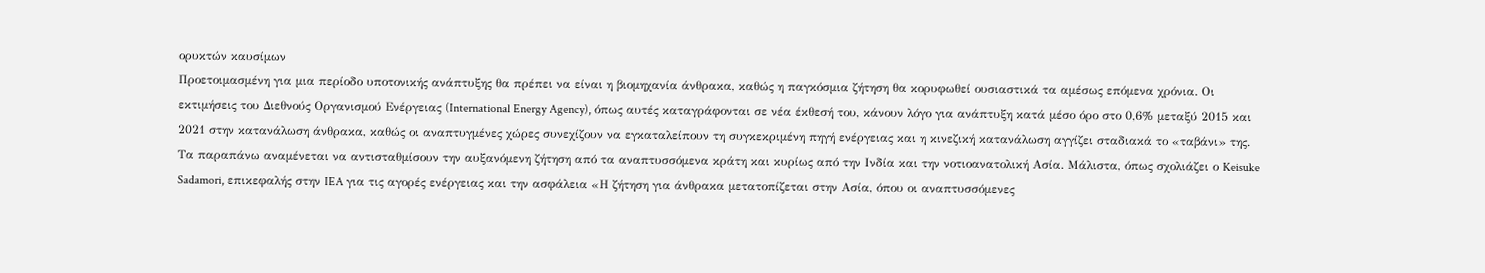ορυκτών καυσίμων
Προετοιμασμένη για μια περίοδο υποτονικής ανάπτυξης θα πρέπει να είναι η βιομηχανία άνθρακα, καθώς η παγκόσμια ζήτηση θα κορυφωθεί ουσιαστικά τα αμέσως επόμενα χρόνια. Οι εκτιμήσεις του Διεθνούς Οργανισμού Ενέργειας (International Energy Agency), όπως αυτές καταγράφονται σε νέα έκθεσή του, κάνουν λόγο για ανάπτυξη κατά μέσο όρο στο 0,6% μεταξύ 2015 και 2021 στην κατανάλωση άνθρακα, καθώς οι αναπτυγμένες χώρες συνεχίζουν να εγκαταλείπουν τη συγκεκριμένη πηγή ενέργειας και η κινεζική κατανάλωση αγγίζει σταδιακά το «ταβάνι» της.
Τα παραπάνω αναμένεται να αντισταθμίσουν την αυξανόμενη ζήτηση από τα αναπτυσσόμενα κράτη και κυρίως από την Ινδία και την νοτιοανατολική Ασία. Μάλιστα, όπως σχολιάζει ο Keisuke Sadamori, επικεφαλής στην IEA για τις αγορές ενέργειας και την ασφάλεια «Η ζήτηση για άνθρακα μετατοπίζεται στην Ασία, όπου οι αναπτυσσόμενες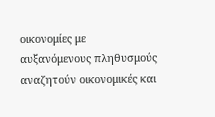οικονομίες με αυξανόμενους πληθυσμούς αναζητούν οικονομικές και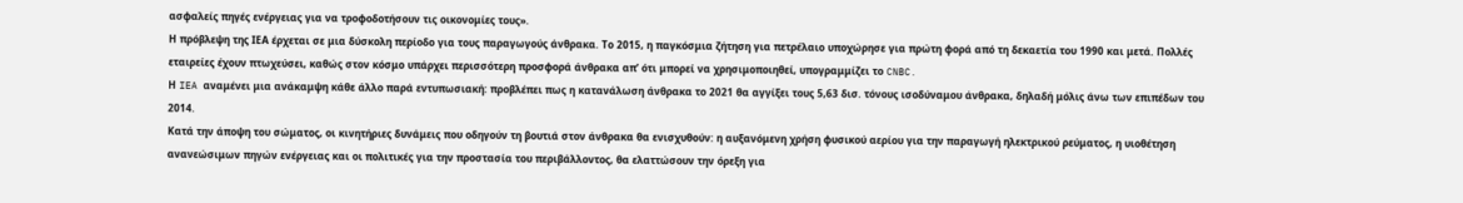ασφαλείς πηγές ενέργειας για να τροφοδοτήσουν τις οικονομίες τους».
Η πρόβλεψη της ΙΕΑ έρχεται σε μια δύσκολη περίοδο για τους παραγωγούς άνθρακα. Το 2015, η παγκόσμια ζήτηση για πετρέλαιο υποχώρησε για πρώτη φορά από τη δεκαετία του 1990 και μετά. Πολλές εταιρείες έχουν πτωχεύσει, καθώς στον κόσμο υπάρχει περισσότερη προσφορά άνθρακα απ’ ότι μπορεί να χρησιμοποιηθεί, υπογραμμίζει το CNBC.
Η IEA αναμένει μια ανάκαμψη κάθε άλλο παρά εντυπωσιακή: προβλέπει πως η κατανάλωση άνθρακα το 2021 θα αγγίξει τους 5,63 δισ. τόνους ισοδύναμου άνθρακα, δηλαδή μόλις άνω των επιπέδων του 2014.
Κατά την άποψη του σώματος, οι κινητήριες δυνάμεις που οδηγούν τη βουτιά στον άνθρακα θα ενισχυθούν: η αυξανόμενη χρήση φυσικού αερίου για την παραγωγή ηλεκτρικού ρεύματος, η υιοθέτηση ανανεώσιμων πηγών ενέργειας και οι πολιτικές για την προστασία του περιβάλλοντος, θα ελαττώσουν την όρεξη για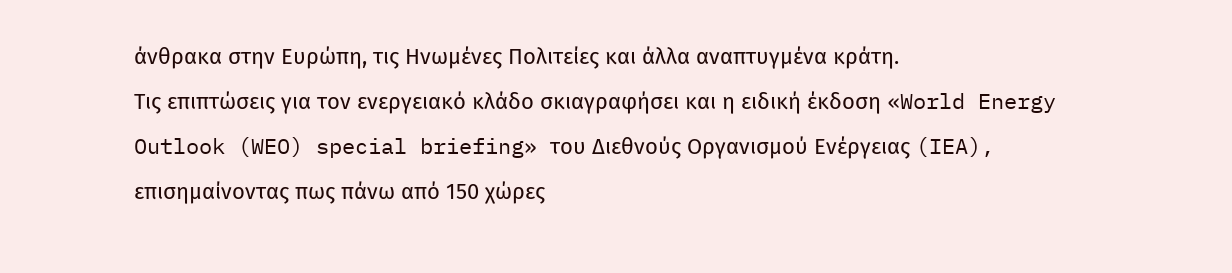άνθρακα στην Ευρώπη, τις Ηνωμένες Πολιτείες και άλλα αναπτυγμένα κράτη.
Τις επιπτώσεις για τον ενεργειακό κλάδο σκιαγραφήσει και η ειδική έκδοση «World Energy Outlook (WEO) special briefing» του Διεθνούς Οργανισμού Ενέργειας (IEA), επισημαίνοντας πως πάνω από 150 χώρες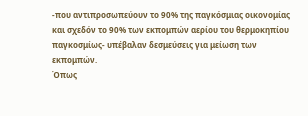-που αντιπροσωπεύουν το 90% της παγκόσμιας οικονομίας και σχεδόν το 90% των εκπομπών αερίου του θερμοκηπίου παγκοσμίως- υπέβαλαν δεσμεύσεις για μείωση των εκπομπών.
Όπως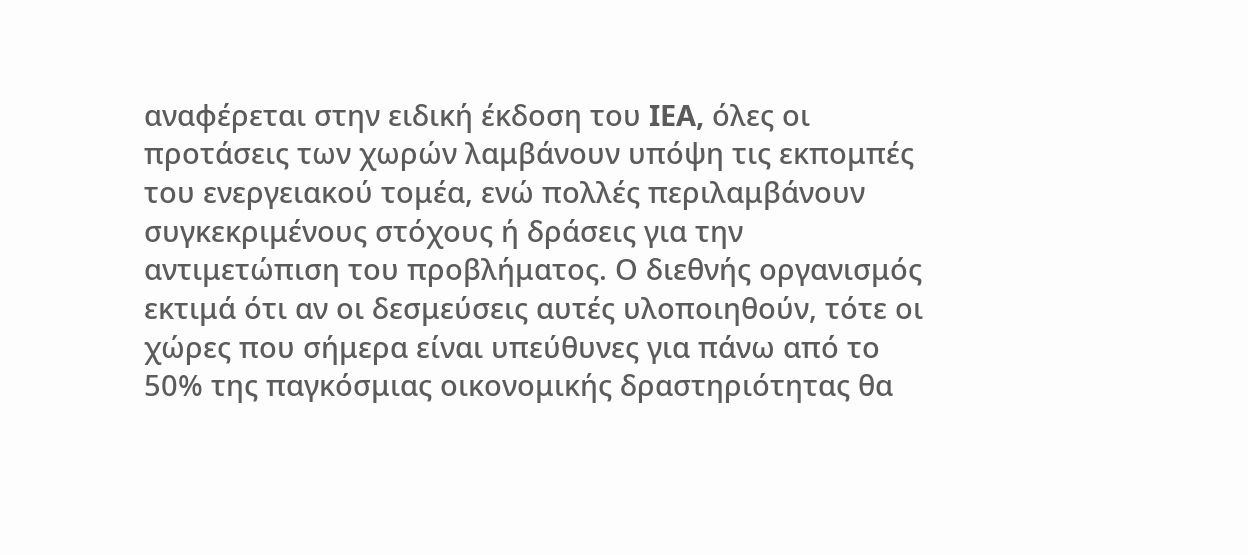αναφέρεται στην ειδική έκδοση του IEA, όλες οι προτάσεις των χωρών λαμβάνουν υπόψη τις εκπομπές του ενεργειακού τομέα, ενώ πολλές περιλαμβάνουν συγκεκριμένους στόχους ή δράσεις για την αντιμετώπιση του προβλήματος. Ο διεθνής οργανισμός εκτιμά ότι αν οι δεσμεύσεις αυτές υλοποιηθούν, τότε οι χώρες που σήμερα είναι υπεύθυνες για πάνω από το 50% της παγκόσμιας οικονομικής δραστηριότητας θα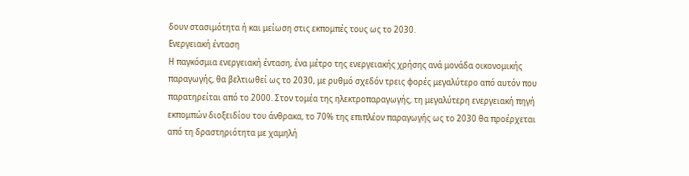δουν στασιμότητα ή και μείωση στις εκπομπές τους ως το 2030.
Ενεργειακή ένταση
Η παγκόσμια ενεργειακή ένταση, ένα μέτρο της ενεργειακής χρήσης ανά μονάδα οικονομικής παραγωγής, θα βελτιωθεί ως το 2030, με ρυθμό σχεδόν τρεις φορές μεγαλύτερο από αυτόν που παρατηρείται από το 2000. Στον τομέα της ηλεκτροπαραγωγής, τη μεγαλύτερη ενεργειακή πηγή εκπομπών διοξειδίου του άνθρακα, το 70% της επιπλέον παραγωγής ως το 2030 θα προέρχεται από τη δραστηριότητα με χαμηλή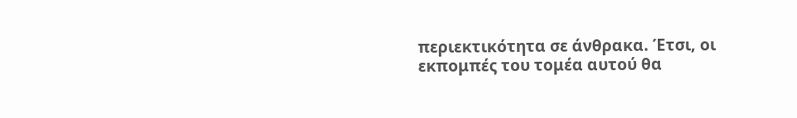περιεκτικότητα σε άνθρακα. Έτσι, οι εκπομπές του τομέα αυτού θα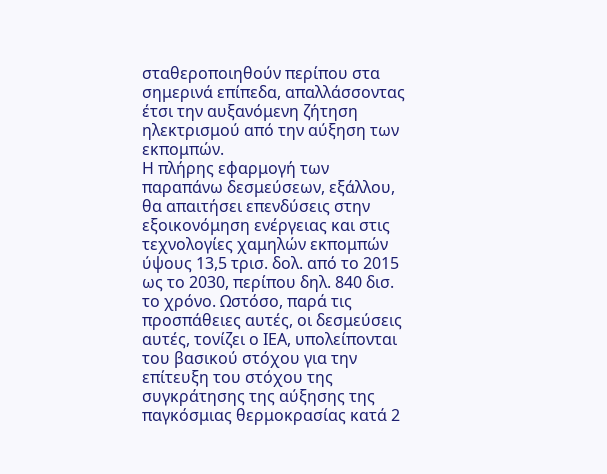σταθεροποιηθούν περίπου στα σημερινά επίπεδα, απαλλάσσοντας έτσι την αυξανόμενη ζήτηση ηλεκτρισμού από την αύξηση των εκπομπών.
Η πλήρης εφαρμογή των παραπάνω δεσμεύσεων, εξάλλου, θα απαιτήσει επενδύσεις στην εξοικονόμηση ενέργειας και στις τεχνολογίες χαμηλών εκπομπών ύψους 13,5 τρισ. δολ. από το 2015 ως το 2030, περίπου δηλ. 840 δισ. το χρόνο. Ωστόσο, παρά τις προσπάθειες αυτές, οι δεσμεύσεις αυτές, τονίζει ο ΙΕΑ, υπολείπονται του βασικού στόχου για την επίτευξη του στόχου της συγκράτησης της αύξησης της παγκόσμιας θερμοκρασίας κατά 2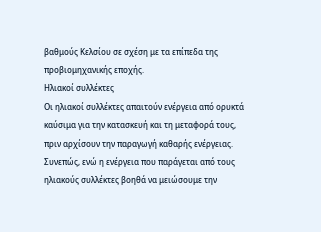βαθμούς Κελσίου σε σχέση με τα επίπεδα της προβιομηχανικής εποχής.
Ηλιακοί συλλέκτες
Οι ηλιακοί συλλέκτες απαιτούν ενέργεια από ορυκτά καύσιμα για την κατασκευή και τη μεταφορά τους, πριν αρχίσουν την παραγωγή καθαρής ενέργειας. Συνεπώς, ενώ η ενέργεια που παράγεται από τους ηλιακούς συλλέκτες βοηθά να μειώσουμε την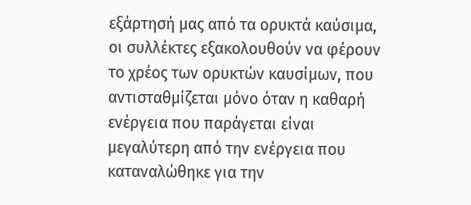εξάρτησή μας από τα ορυκτά καύσιμα, οι συλλέκτες εξακολουθούν να φέρουν το χρέος των ορυκτών καυσίμων, που αντισταθμίζεται μόνο όταν η καθαρή ενέργεια που παράγεται είναι μεγαλύτερη από την ενέργεια που καταναλώθηκε για την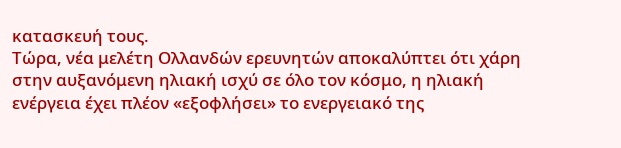κατασκευή τους.
Τώρα, νέα μελέτη Ολλανδών ερευνητών αποκαλύπτει ότι χάρη στην αυξανόμενη ηλιακή ισχύ σε όλο τον κόσμο, η ηλιακή ενέργεια έχει πλέον «εξοφλήσει» το ενεργειακό της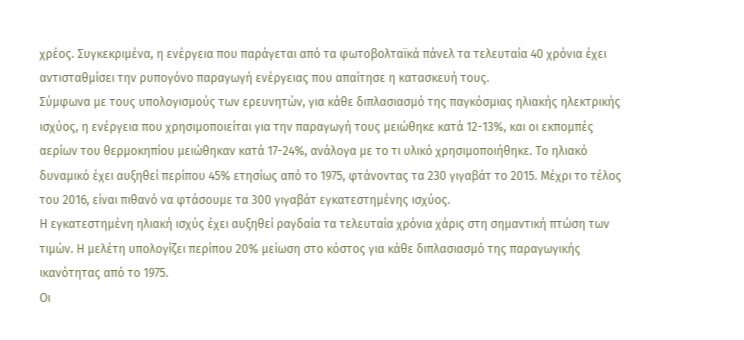χρέος. Συγκεκριμένα, η ενέργεια που παράγεται από τα φωτοβολταϊκά πάνελ τα τελευταία 40 χρόνια έχει αντισταθμίσει την ρυπογόνο παραγωγή ενέργειας που απαίτησε η κατασκευή τους.
Σύμφωνα με τους υπολογισμούς των ερευνητών, για κάθε διπλασιασμό της παγκόσμιας ηλιακής ηλεκτρικής ισχύος, η ενέργεια που χρησιμοποιείται για την παραγωγή τους μειώθηκε κατά 12-13%, και οι εκπομπές αερίων του θερμοκηπίου μειώθηκαν κατά 17-24%, ανάλογα με το τι υλικό χρησιμοποιήθηκε. Το ηλιακό δυναμικό έχει αυξηθεί περίπου 45% ετησίως από το 1975, φτάνοντας τα 230 γιγαβάτ το 2015. Μέχρι το τέλος του 2016, είναι πιθανό να φτάσουμε τα 300 γιγαβάτ εγκατεστημένης ισχύος.
Η εγκατεστημένη ηλιακή ισχύς έχει αυξηθεί ραγδαία τα τελευταία χρόνια χάρις στη σημαντική πτώση των τιμών. Η μελέτη υπολογίζει περίπου 20% μείωση στο κόστος για κάθε διπλασιασμό της παραγωγικής ικανότητας από το 1975.
Οι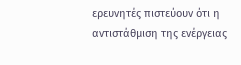ερευνητές πιστεύουν ότι η αντιστάθμιση της ενέργειας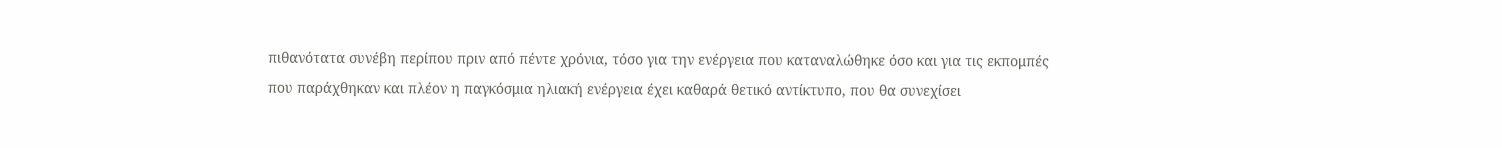πιθανότατα συνέβη περίπου πριν από πέντε χρόνια, τόσο για την ενέργεια που καταναλώθηκε όσο και για τις εκπομπές που παράχθηκαν και πλέον η παγκόσμια ηλιακή ενέργεια έχει καθαρά θετικό αντίκτυπο, που θα συνεχίσει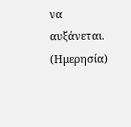να αυξάνεται.
(Ημερησία)